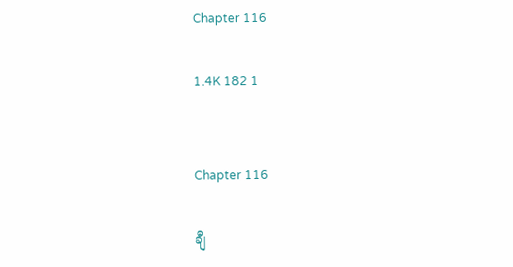Chapter 116

1.4K 182 1


Chapter 116

ချီ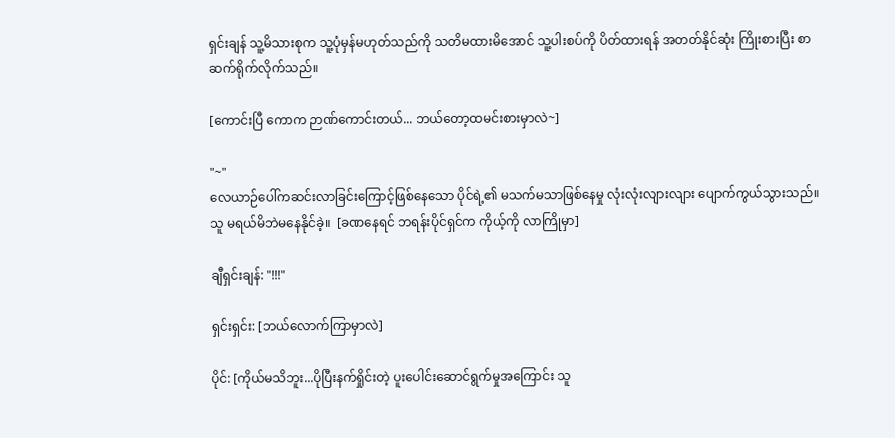ရှင်းချန် သူ့မိသားစုက သူ့ပုံမှန်မဟုတ်သည်ကို သတိမထားမိအောင် သူ့ပါးစပ်ကို ပိတ်ထားရန် အတတ်နိုင်ဆုံး ကြိုးစားပြီး စာဆက်ရိုက်လိုက်သည်။

[ကောင်းပြီ ကောက ဉာဏ်ကောင်းတယ်... ဘယ်တော့ထမင်းစားမှာလဲ~]

"~"
လေယာဉ်ပေါ်ကဆင်းလာခြင်းကြောင့်ဖြစ်နေသော ပိုင်ရဲ့၏ မသက်မသာဖြစ်နေမှု လုံးလုံးလျားလျား ပျောက်ကွယ်သွားသည်။ သူ မရယ်မိဘဲမနေနိုင်ခဲ့။  [ခဏနေရင် ဘရန်းပိုင်ရှင်က ကိုယ့်ကို လာကြိုမှာ]

ချီရှင်းချန်: "!!!"

ရှင်းရှင်း: [ဘယ်လောက်ကြာမှာလဲ]

ပိုင်: [ကိုယ်မသိဘူး...ပိုပြီးနက်ရှိုင်းတဲ့ ပူးပေါင်းဆောင်ရွက်မှုအကြောင်း သူ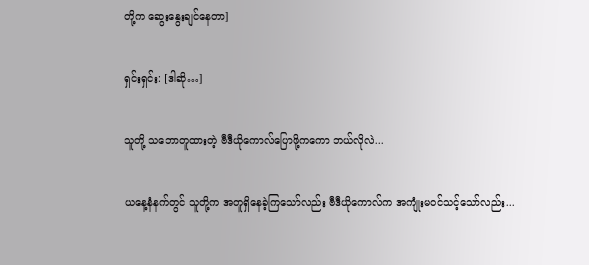တို့က ဆွေးနွေးချင်နေတာ]

ရှင်းရှင်း: [ဒါဆို…]

သူတို့ သဘောတူထားတဲ့ ဗီဒီယိုကောလ်ပြောဖို့ကကော ဘယ်လိုလဲ...

ယနေ့နံနက်တွင် သူတို့က အတူရှိနေခဲ့ကြသော်လည်း ဗီဒီယိုကောလ်က အကျုံးမဝင်သင့်သော်လည်း...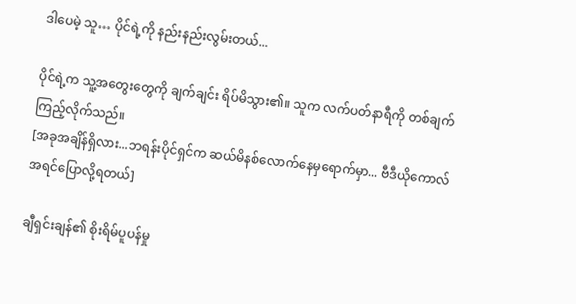ဒါပေမဲ့ သူ… ပိုင်ရဲ့ကို နည်းနည်းလွမ်းတယ်...

ပိုင်ရဲ့က သူ့အတွေးတွေကို ချက်ချင်း ရိပ်မိသွား၏။ သူက လက်ပတ်နာရီကို တစ်ချက်ကြည့်လိုက်သည်။
[အခုအချိန်ရှိလား...ဘရန်းပိုင်ရှင်က ဆယ်မိနစ်လောက်နေမှရောက်မှာ... ဗီဒီယိုကောလ်အရင်ပြောလို့ရတယ်]

ချီရှင်းချန်၏ စိုးရိမ်ပူပန်မှု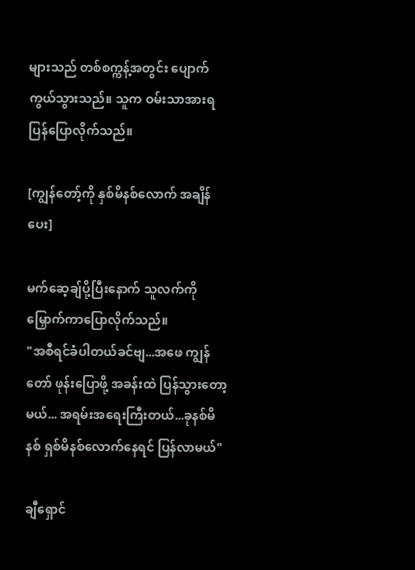များသည် တစ်စက္ကန့်အတွင်း ပျောက်ကွယ်သွားသည်။ သူက ဝမ်းသာအားရ ပြန်ပြောလိုက်သည်။

[ကျွန်တော့်ကို နှစ်မိနစ်လောက် အချိန်ပေး]

မက်ဆေ့ချ်ပို့ပြီးနောက် သူလက်ကို မြှောက်ကာပြောလိုက်သည်။
"အစီရင်ခံပါတယ်ခင်ဗျ...အဖေ ကျွန်တော် ဖုန်းပြောဖို့ အခန်းထဲ ပြန်သွားတော့မယ်... အရမ်းအရေးကြီးတယ်...ခုနစ်မိနစ် ရှစ်မိနစ်လောက်နေရင် ပြန်လာမယ်"

ချီရှောင်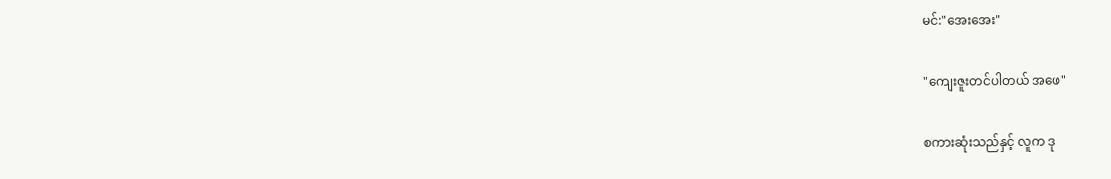မင်:"အေးအေး"

"ကျေးဇူးတင်ပါတယ် အဖေ"

စကားဆုံးသည်နှင့် လူက ဒု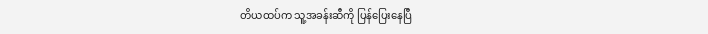တိယထပ်က သူ့အခန်းဆီကို ပြန်ပြေးနေပြီ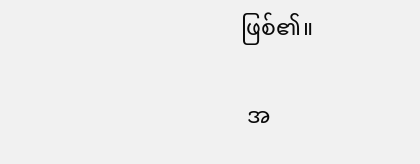ဖြစ်၏။

 အ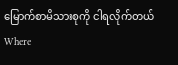မြောက်စာမိသားစုကို ငါရလိုက်တယ်Where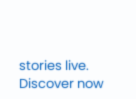stories live. Discover now